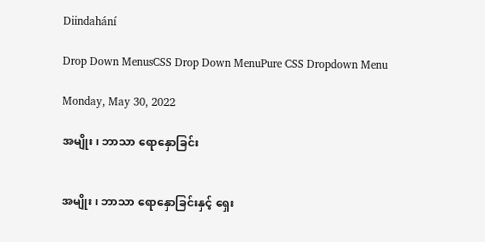Diindahání

Drop Down MenusCSS Drop Down MenuPure CSS Dropdown Menu

Monday, May 30, 2022

အမျိုး၊ ဘာသာ ရောနှောခြင်း


အမျိုး၊ ဘာသာ ရောနှောခြင်းနှင့် ရှေး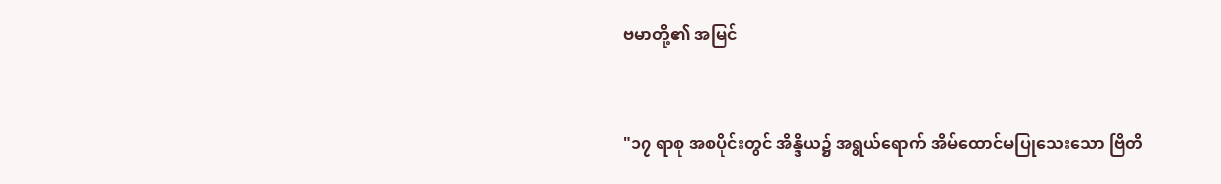ဗမာတို့၏ အမြင်


"၁၇ ရာစု အစပိုင်းတွင် အိန္ဒိယ၌ အရွယ်ရောက် အိမ်ထောင်မပြုသေးသော ဗြိတိ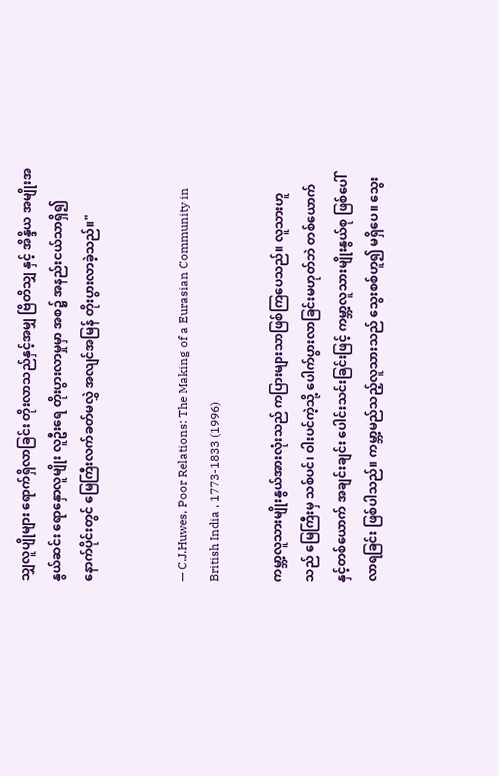သျှလူပျိုများ ရောက်ရှိလာခြင်း တိုးလာသည်နှင့်အမျှ ဗြိတိသျှ နှင့် အိန္ဒိယ အမျိုးအနွယ်ဆင်း ရောနှောလူမျိုး လူဦးရေ တိုးပွားလာမှုမှာ အစ၌ အနည်းငယ်သာရှိ၍ နောက်ပိုင်းတွင် မြေကြီးလက်ခတ်မလွှဲ အလျင်အမြန် တိုးပွားလာခဲ့သည်။"


— C.J.Huwes, Poor Relations: The Making of a Eurasian Community in British India , 1773-1833 (1996)

ကမ္ဘာ့လူသားမျိုးနွယ်အားလုံးသည် ကပြားများသာဖြစ်ကြပေသည်။ လူသားဟူသည် မြေကြီးမှ သစ်ပင်၊ ဝါးပင်ကဲ့သို့ ပေါက်ပွားလာခြင်းမဟုတ်ဘဲ တစ်ယောက်နှင့်တစ်ယောက် အချင်းချင်း ပေါင်းသင်းခြင်းဖြင့် ကမ္ဘာ့လူသားမျိုးနွယ်စု ဖြစ်ပေါ်လာရခြင်း ဖြစ်ပါသည်။ ကမ္ဘာ့မည်သည့်လူသားသည် သွေးစစ်ဟူ၍ မရှိပေ။ သွေး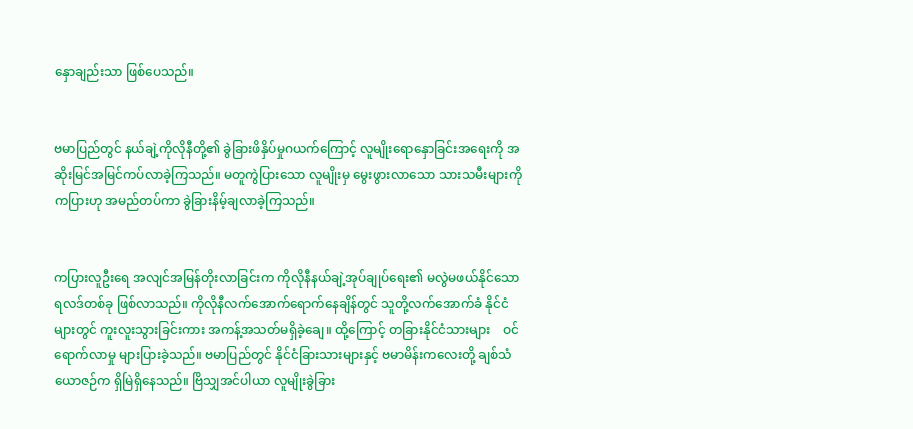နှောချည်းသာ ဖြစ်ပေသည်။


ဗမာပြည်တွင် နယ်ချဲ့ကိုလိုနီတို့၏ ခွဲခြားဖိနှိပ်မှုဂယက်ကြောင့် လူမျိုးရောနှောခြင်းအရေးကို အဆိုးမြင်အမြင်ကပ်လာခဲ့ကြသည်။ မတူကွဲပြားသော လူမျိုးမှ မွေးဖွားလာသော သားသမီးများကို ကပြားဟု အမည်တပ်ကာ ခွဲခြားနိမ့်ချလာခဲ့ကြသည်။


ကပြားလူဦးရေ အလျင်အမြန်တိုးလာခြင်းက ကိုလိုနီနယ်ချဲ့အုပ်ချုပ်ရေး၏ မလွဲမဖယ်နိုင်သော ရလဒ်တစ်ခု ဖြစ်လာသည်။ ကိုလိုနီလက်အောက်ရောက်နေချိန်တွင် သူတို့လက်အောက်ခံ နိုင်ငံများတွင် ကူးလူးသွားခြင်းကား အကန့်အသတ်မရှိခဲ့ချေ။ ထို့ကြောင့် တခြားနိုင်ငံသားများ    ဝင်ရောက်လာမှု များပြားခဲ့သည်။ ဗမာပြည်တွင် နိုင်ငံခြားသားများနှင့် ဗမာမိန်းကလေးတို့ ချစ်သံယောဇဉ်က ရှိမြဲရှိနေသည်။ ဗြိသျှအင်ပါယာ လူမျိုးခွဲခြား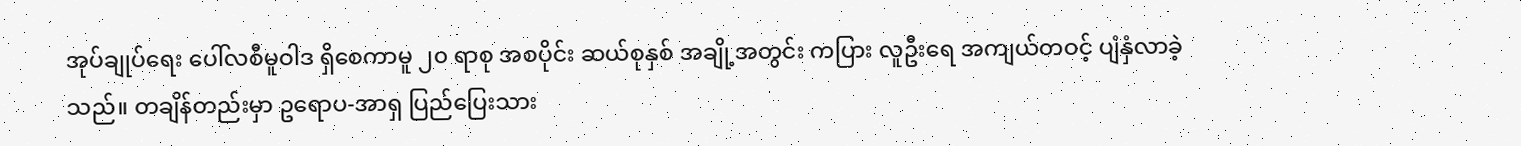အုပ်ချုပ်ရေး ပေါ်လစီမူဝါဒ ရှိစေကာမူ ၂၀ ရာစု အစပိုင်း ဆယ်စုနှစ် အချို့အတွင်း ကပြား လူဦးရေ အကျယ်တဝင့် ပျံနှံလာခဲ့သည်။ တချိန်တည်းမှာ ဥရောပ-အာရှ ပြည်ပြေးသား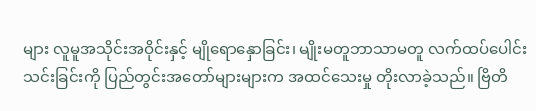များ လူမူအသိုင်းအဝိုင်းနှင့် မျိုရောနှောခြင်း၊ မျိုးမတူဘာသာမတူ လက်ထပ်ပေါင်းသင်းခြင်းကို ပြည်တွင်းအတော်များများက အထင်သေးမှု တိုးလာခဲ့သည်။ ဗြိတိ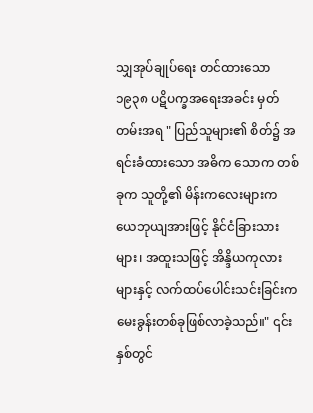သျှအုပ်ချုပ်ရေး တင်ထားသော  ၁၉၃၈ ပဋိပက္ခအရေးအခင်း မှတ်တမ်းအရ " ပြည်သူများ၏ စိတ်၌ အရင်းခံထားသော အဓိက သောက တစ်ခုက သူတို့၏ မိန်းကလေးများက ယေဘုယျအားဖြင့် နိုင်ငံခြားသားများ၊ အထူးသဖြင့် အိန္ဒိယကုလားများနှင့် လက်ထပ်ပေါင်းသင်းခြင်းက မေးခွန်းတစ်ခုဖြစ်လာခဲ့သည်။" ၎င်းနှစ်တွင်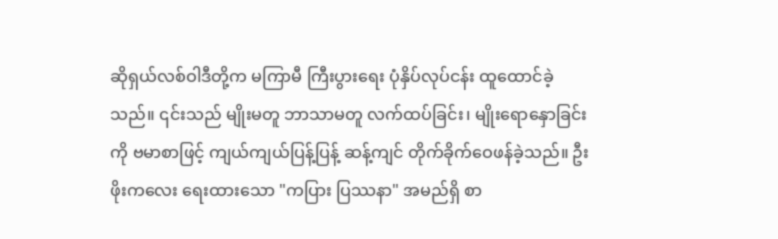ဆိုရှယ်လစ်ဝါဒီတို့က မကြာမီ ကြီးပွားရေး ပုံနှိပ်လုပ်ငန်း ထူထောင်ခဲ့သည်။ ၎င်းသည် မျိုးမတူ ဘာသာမတူ လက်ထပ်ခြင်း၊ မျိုးရောနှောခြင်းကို ဗမာစာဖြင့် ကျယ်ကျယ်ပြန့်ပြန့် ဆန့်ကျင် တိုက်ခိုက်ဝေဖန်ခဲ့သည်။ ဦးဖိုးကလေး ရေးထားသော "ကပြား ပြဿနာ" အမည်ရှိ စာ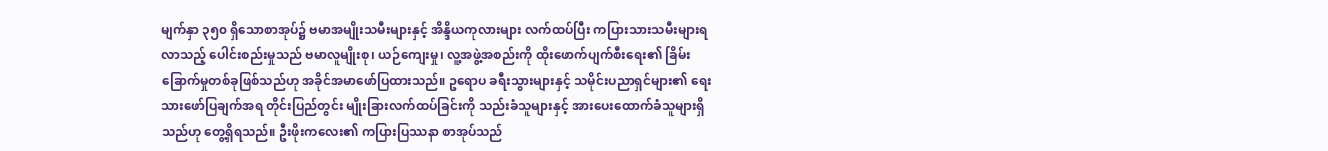မျက်နှာ ၃၅၀ ရှိသောစာအုပ်၌ ဗမာအမျိုးသမီးများနှင့် အိန္ဒိယကုလားများ လက်ထပ်ပြီး ကပြားသားသမီးများရလာသည့် ပေါင်းစည်းမှုသည် ဗမာလူမျိုးစု၊ ယဉ်ကျေးမှု၊ လူ့အဖွဲ့အစည်းကို ထိုးဖောက်ပျက်စီးရေး၏ ခြိမ်းခြောက်မှုတစ်ခုဖြစ်သည်ဟု အခိုင်အမာဖော်ပြထားသည်။ ဥရောပ ခရီးသွားများနှင့် သမိုင်းပညာရှင်များ၏ ရေးသားဖော်ပြချက်အရ တိုင်းပြည်တွင်း မျိုးခြားလက်ထပ်ခြင်းကို သည်းခံသူများနှင့် အားပေးထောက်ခံသူများရှိသည်ဟု တွေ့ရှိရသည်။ ဦးဖိုးကလေး၏ ကပြားပြဿနာ စာအုပ်သည်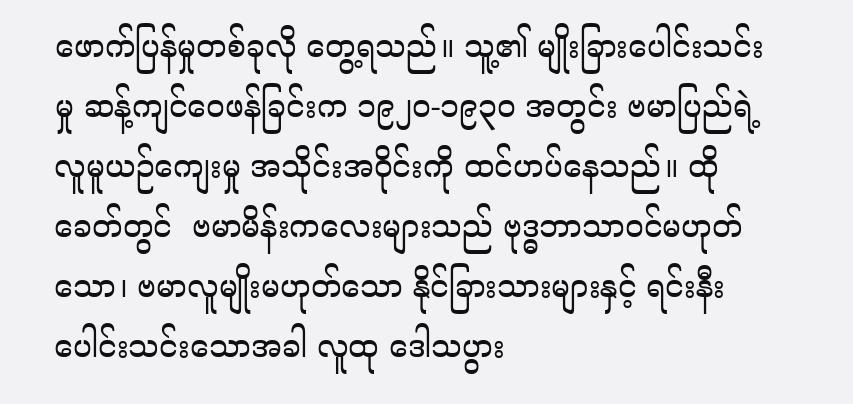ဖောက်ပြန်မှုတစ်ခုလို တွေ့ရသည်။ သူ့၏ မျိုးခြားပေါင်းသင်းမှု ဆန့်ကျင်ဝေဖန်ခြင်းက ၁၉၂၀-၁၉၃၀ အတွင်း ဗမာပြည်ရဲ့ လူမူယဉ်ကျေးမှု အသိုင်းအဝိုင်းကို ထင်ဟပ်နေသည်။ ထိုခေတ်တွင်  ဗမာမိန်းကလေးများသည် ဗုဒ္ဓဘာသာဝင်မဟုတ်သော၊ ဗမာလူမျိုးမဟုတ်သော နိုင်ခြားသားများနှင့် ရင်းနီးပေါင်းသင်းသောအခါ လူထု ဒေါသပွား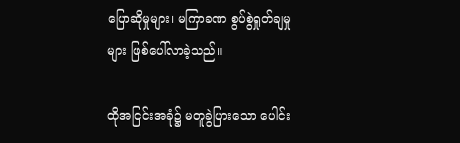ပြောဆိုမှုများ၊ မကြာခဏ စွပ်စွဲရှုတ်ချမှုများ ဖြစ်ပေါ်လာခဲ့သည်။

ထိုအငြင်းအခုံ၌ မတူခွဲပြားသော ပေါင်း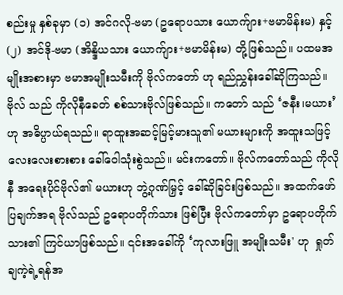စည်းမှု နှစ်ခုမှာ (၁) အင်ဂလို-ဗမာ (ဥရောပသား ယောက်ျား+ဗမာမိန်းမ) နှင့် (၂) အင်ဒို-ဗမာ (အိန္ဒိယသား ယောက်ျား+ဗမာမိန်းမ) တို့ဖြစ်သည်။ ပထမအမျိုးအစားမှာ ဗမာအမျိုးသမီးကို ဗိုလ်ကတော် ဟု ရည်ညွှန်းခေါ်ဆိုကြသည်။ ဗိုလ် သည် ကိုလိုနီခေတ် စစ်သားဗိုလ်ဖြစ်သည်။ ကတော် သည် ‘ဇနီး၊မယား’ ဟု အဓိပ္ပာယ်ရသည်။ ရာထူးအဆင့်မြင့်မားသူ၏ မယားများကို အထူးသဖြင့် လေးလေးစားစား ခေါ်ဝေါသုံးစွဲသည်။ မင်းကတော်။ ဗိုလ်ကတော်သည် ကိုလိုနီ အရေးပိုင်ဗိုလ်၏ မယားဟု ဘွဲ့ဂုဏ်မြှင့် ခေါ်ဆိုခြင်းဖြစ်သည်။ အထက်ဖော်ပြချက်အရ ဗိုလ်သည် ဥရောပတိုက်သား ဖြစ်ပြီး ဗိုလ်ကတော်မှာ ဥရောပတိုက်သား၏ ကြင်ယာဖြစ်သည်။ ၎င်းအခေါ်ကို ‘ကုလားဖြူ အမျိုးသမီး' ဟု  ရှုတ်ချကဲ့ရဲ့ရန်အ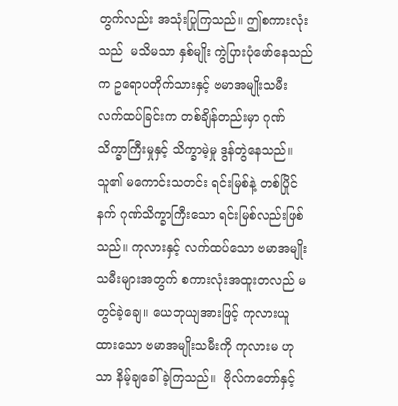တွက်လည်း အသုံးပြုကြသည်။ ဤစကားလုံးသည်  မသိမသာ နှစ်မျိုး ကွဲပြားပုံဖော်နေသည်က ဥရောပတိုက်သားနှင့် ဗမာအမျိုးသမီး လက်ထပ်ခြင်းက တစ်ချိန်တည်းမှာ ဂုဏ်သိက္ခာကြီးမှုနှင့် သိက္ခာမဲ့မှု ဒွန်တွဲနေသည်။ သူ၏ မကောင်းသတင်း ရင်းမြစ်နဲ့ တစ်ပြိုင်နက် ဂုဏ်သိက္ခာကြီးသော ရင်းမြစ်လည်းဖြစ်သည်။ ကုလားနှင့် လက်ထပ်သော ဗမာအမျိုးသမီးများအတွက် စကားလုံးအထူးတလည် မတွင်ခဲ့ချေ။ ယေဘုယျအားဖြင့် ကုလားယူထားသော ဗမာအမျိုးသမီးကို ကုလားမ ဟုသာ နိမ့်ချခေါ်ခဲ့ကြသည်။  ဗိုလ်ကတော်နှင့်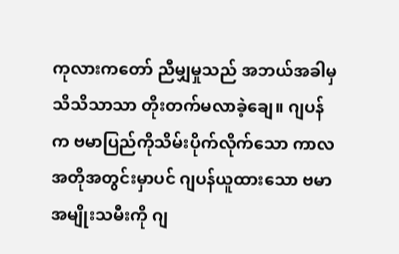ကုလားကတော် ညီမျှမှုသည် အဘယ်အခါမှ သိသိသာသာ တိုးတက်မလာခဲ့ချေ။ ဂျပန်က ဗမာပြည်ကိုသိမ်းပိုက်လိုက်သော ကာလအတိုအတွင်းမှာပင် ဂျပန်ယူထားသော ဗမာအမျိုးသမီးကို ဂျ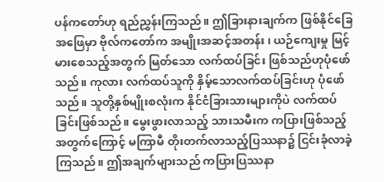ပန်ကတော်ဟု ရည်ညွှန်းကြသည်။ ဤခြားနားချက်က ဖြစ်နိုင်ခြေအဖြေမှာ ဗိုလ်ကတော်က အမျိုးအဆင့်အတန်း၊ ယဉ်ကျေးမှု မြင့်မားစေသည့်အတွက် မြတ်သော လက်ထပ်ခြင်း ဖြစ်သည်ဟုပုံဖော်သည်။ ကုလား လက်ထပ်သူကို နှိမ့်သောလက်ထပ်ခြင်းဟု ပုံဖော်သည်။ သူတို့နှစ်မျိုးစလုံးက နိုင်ငံခြားသားများကိုပဲ လက်ထပ်ခြင်းဖြစ်သည်။ မွေးဖွားလာသည့် သားသမီးက ကပြားဖြစ်သည့်အတွက်ကြောင့် မကြာမီ တိုးတက်လာသည့်ပြဿနာ၌ ငြင်းခုံလာခဲ့ကြသည်။ ဤအချက်များသည် ကပြားပြဿနာ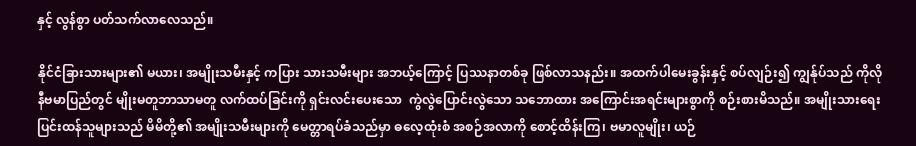နှင့် လွန်စွာ ပတ်သက်လာလေသည်။

နိုင်ငံခြားသားများ၏ မယား၊ အမျိုးသမီးနှင့် ကပြား သားသမီးများ အဘယ့်ကြောင့် ပြဿနာတစ်ခု ဖြစ်လာသနည်း။ အထက်ပါမေးခွန်းနှင့် စပ်လျဉ်း၍ ကျွန်ုပ်သည် ကိုလိုနီဗမာပြည်တွင် မျိုးမတူဘာသာမတူ လက်ထပ်ခြင်းကို ရှင်းလင်းပေးသော  ကွဲလွဲပြောင်းလွဲသော သဘောထား အကြောင်းအရင်းများစွာကို စဉ်းစားမိသည်။ အမျိုးသားရေး ပြင်းထန်သူများသည် မိမိတို့၏ အမျိုးသမီးများကို မေတ္တာရပ်ခံသည်မှာ ဓလေ့ထုံးစံ အစဉ်အလာကို စောင့်ထိန်းကြ၊ ဗမာလူမျိုး၊ ယဉ်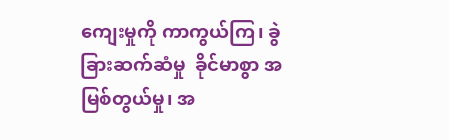ကျေးမှုကို ကာကွယ်ကြ၊ ခွဲခြားဆက်ဆံမှု  ခိုင်မာစွာ အမြစ်တွယ်မှု၊ အ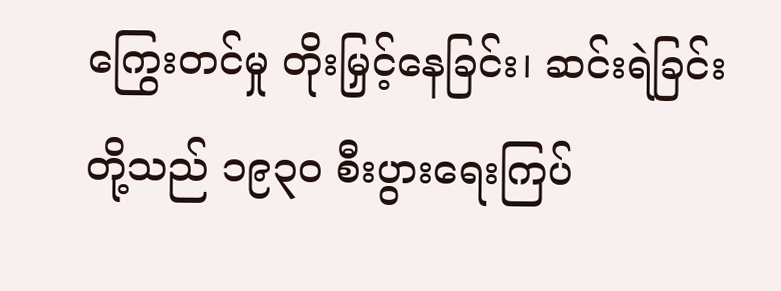ကြွေးတင်မှု တိုးမြှင့်နေခြင်း၊ ဆင်းရဲခြင်းတို့သည် ၁၉၃၀ စီးပွားရေးကြပ်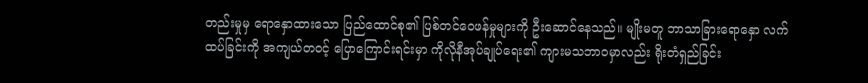တည်းမှုမှ ရောနှောထားသော ပြည်ထောင်စု၏ ပြစ်တင်ဝေဖန်မှုများကို ဦးဆောင်နေသည်။ မျိုးမတူ ဘာသာခြားရောနှော လက်ထပ်ခြင်းကို အကျယ်တဝင့် ပြောကြောင်းရင်းမှာ ကိုလိုနီအုပ်ချုပ်ရေး၏ ကျားမသဘာဝမှာလည်း ရိုးတံရှည်ခြင်း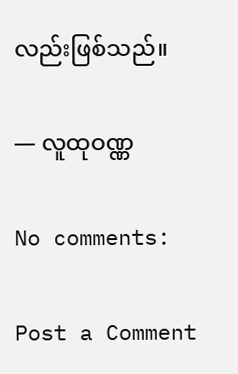လည်းဖြစ်သည်။

— လူထုဝဏ္ဏ

No comments:

Post a Comment